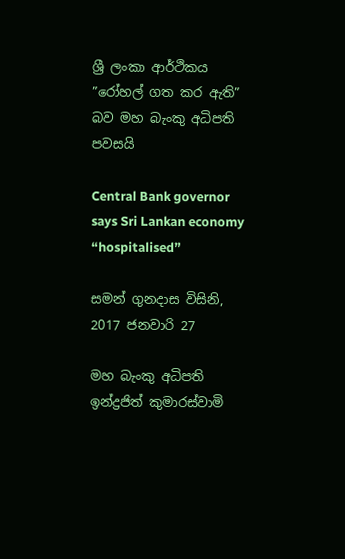ශ්‍රී ලංකා ආර්ථිකය ”රෝහල් ගත කර ඇති” බව මහ බැංකු අධිපති පවසයි

Central Bank governor says Sri Lankan economy “hospitalised”

සමන් ගුනදාස විසිනි, 2017 ජනවාරි 27

මහ බැංකු අධිපති ඉන්ද්‍රජිත් කුමාරස්වාමි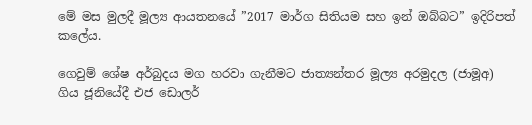මේ මස මුලදී මූල්‍ය ආයතනයේ ”2017 මාර්ග සිතියම සහ ඉන් ඔබ්බට” ඉදිරිපත් කලේය.

ගෙවුම් ශේෂ අර්බුදය මග හරවා ගැනීමට ජාත්‍යන්තර මූල්‍ය අරමුදල (ජාමූඅ) ගිය ජූනියේදී එජ ඩොලර්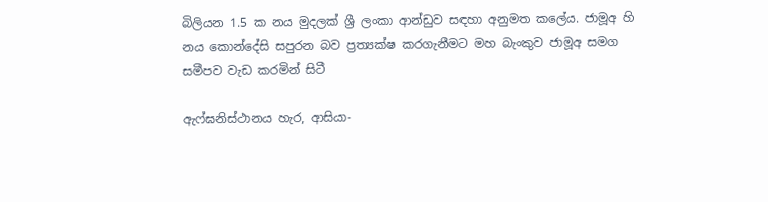බිලියන 1.5 ක නය මුදලක් ශ්‍රී ලංකා ආන්ඩුව සඳහා අනුමත කලේය. ජාමූඅ හි නය කොන්දේසි සපුරන බව ප්‍රත්‍යක්ෂ කරගැනීමට මහ බැංකුව ජාමූඅ සමග සමීපව වැඩ කරමින් සිටී

ඇෆ්ඝනිස්ථානය හැර, ආසියා-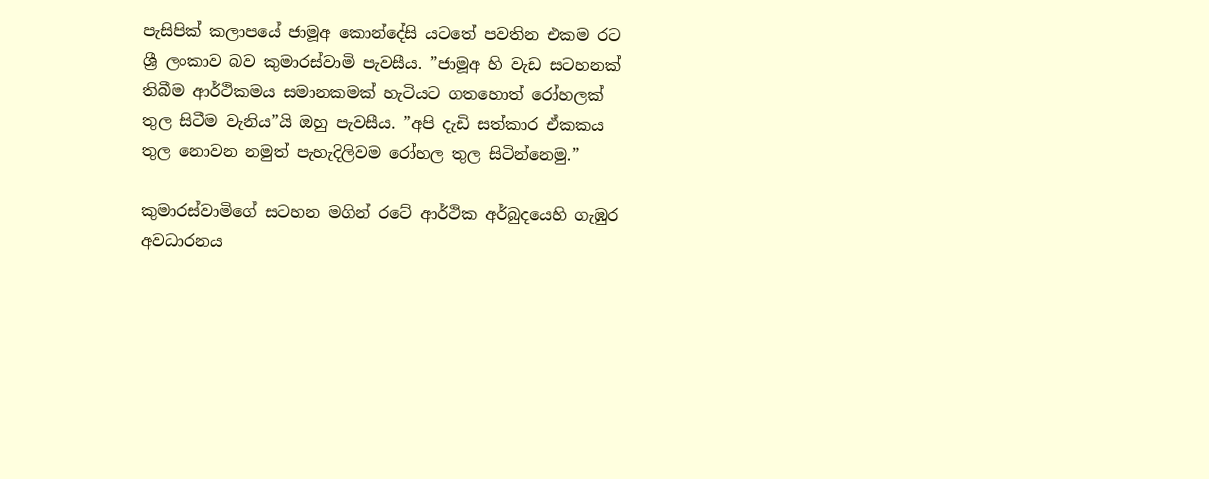පැසිපික් කලාපයේ ජාමූඅ කොන්දේසි යටතේ පවතින එකම රට ශ්‍රී ලංකාව බව කුමාරස්වාමි පැවසීය. ”ජාමූඅ හි වැඩ සටහනක් තිබීම ආර්ථිකමය සමානකමක් හැටියට ගතහොත් රෝහලක් තුල සිටීම වැනිය”යි ඔහු පැවසීය. ”අපි දැඩි සත්කාර ඒකකය තුල නොවන නමුත් පැහැදිලිවම රෝහල තුල සිටින්නෙමු.”

කුමාරස්වාමිගේ සටහන මගින් රටේ ආර්ථික අර්බුදයෙහි ගැඹුර අවධාරනය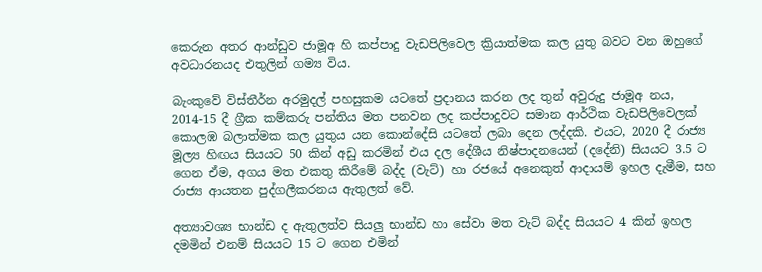කෙරුන අතර ආන්ඩුව ජාමූඅ හි කප්පාදු වැඩපිලිවෙල ක්‍රියාත්මක කල යුතු බවට වන ඔහුගේ අවධාරනයද එතුලින් ගම්‍ය විය.

බැංකුවේ විස්තීර්න අරමුදල් පහසුකම යටතේ ප්‍රදානය කරන ලද තුන් අවුරුදු ජාමූඅ නය, 2014-15 දී ග්‍රීක කම්කරු පන්තිය මත පනවන ලද කප්පාදුවට සමාන ආර්ථික වැඩපිලිවෙලක් කොලඹ බලාත්මක කල යුතුය යන කොන්දේසි යටතේ ලබා දෙන ලද්දකි. එයට, 2020 දී රාජ්‍ය මූල්‍ය හිඟය සියයට 50 කින් අඩු කරමින් එය දල දේශීය නිෂ්පාදනයෙන් (දදේනි) සියයට 3.5 ට ගෙන ඒම, අගය මත එකතු කිරීමේ බද්ද (වැට්) හා රජයේ අනෙකුත් ආදායම් ඉහල දැමීම, සහ රාජ්‍ය ආයතන පුද්ගලීකරනය ඇතුලත් වේ.

අත්‍යාවශ්‍ය භාන්ඩ ද ඇතුලත්ව සියලු භාන්ඩ හා සේවා මත වැට් බද්ද සියයට 4 කින් ඉහල දමමින් එනම් සියයට 15 ට ගෙන එමින්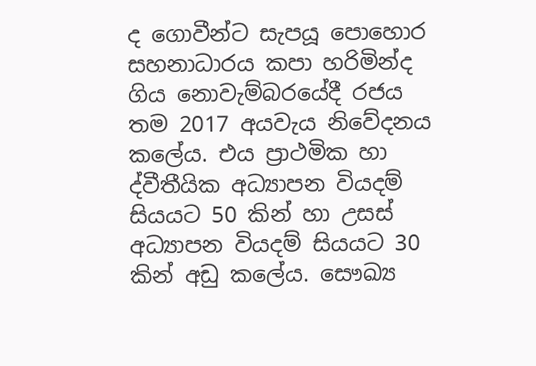ද ගොවීන්ට සැපයූ පොහොර සහනාධාරය කපා හරිමින්ද ගිය නොවැම්බරයේදී රජය තම 2017 අයවැය නිවේදනය කලේය. එය ප්‍රාථමික හා ද්වීතීයික අධ්‍යාපන වියදම් සියයට 50 කින් හා උසස් අධ්‍යාපන වියදම් සියයට 30 කින් අඩු කලේය. සෞඛ්‍ය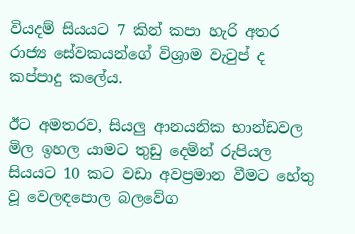වියදම් සියයට 7 කින් කපා හැරි අතර රාජ්‍ය සේවකයන්ගේ විශ්‍රාම වැටුප් ද කප්පාදු කලේය.

ඊට අමතරව, සියලු ආනයනික භාන්ඩවල මිල ඉහල යාමට තුඩු දෙමින් රුපියල සියයට 10 කට වඩා අවප්‍රමාන වීමට හේතු වූ වෙලඳපොල බලවේග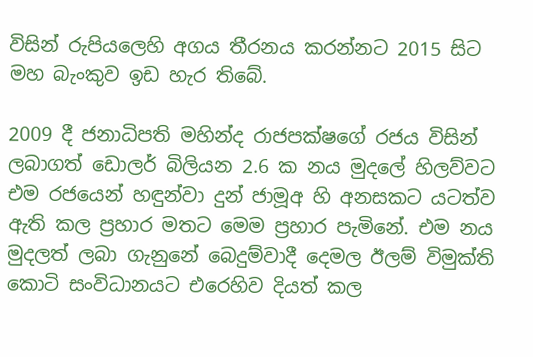විසින් රුපියලෙහි අගය තීරනය කරන්නට 2015 සිට මහ බැංකුව ඉඩ හැර තිබේ.

2009 දී ජනාධිපති මහින්ද රාජපක්ෂගේ රජය විසින් ලබාගත් ඩොලර් බිලියන 2.6 ක නය මුදලේ හිලව්වට එම රජයෙන් හඳුන්වා දුන් ජාමූඅ හි අනසකට යටත්ව ඇති කල ප්‍රහාර මතට මෙම ප්‍රහාර පැමිනේ. එම නය මුදලත් ලබා ගැනුනේ බෙදුම්වාදී දෙමල ඊලම් විමුක්ති කොටි සංවිධානයට එරෙහිව දියත් කල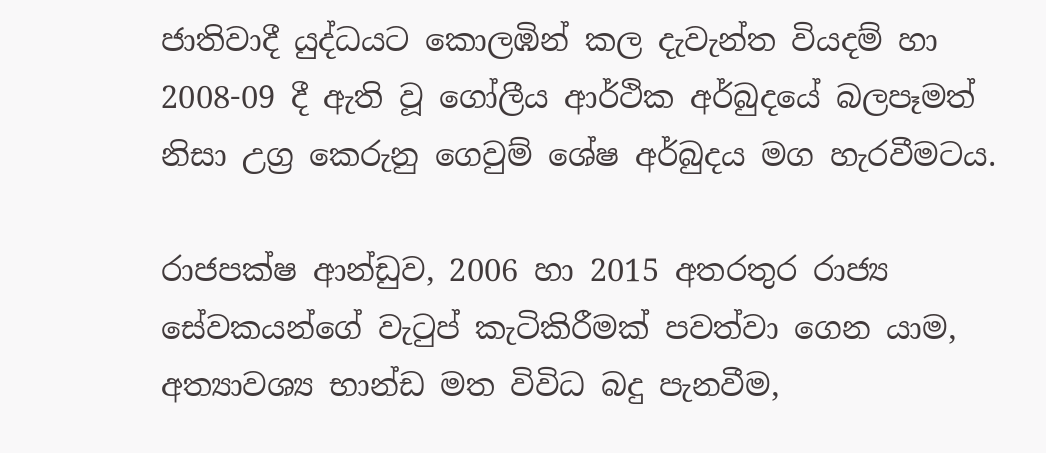ජාතිවාදී යුද්ධයට කොලඹින් කල දැවැන්ත වියදම් හා 2008-09 දී ඇති වූ ගෝලීය ආර්ථික අර්බුදයේ බලපෑමත් නිසා උග්‍ර කෙරුනු ගෙවුම් ශේෂ අර්බුදය මග හැරවීමටය.

රාජපක්ෂ ආන්ඩුව, 2006 හා 2015 අතරතුර රාජ්‍ය සේවකයන්ගේ වැටුප් කැටිකිරීමක් පවත්වා ගෙන යාම, අත්‍යාවශ්‍ය භාන්ඩ මත විවිධ බදු පැනවීම,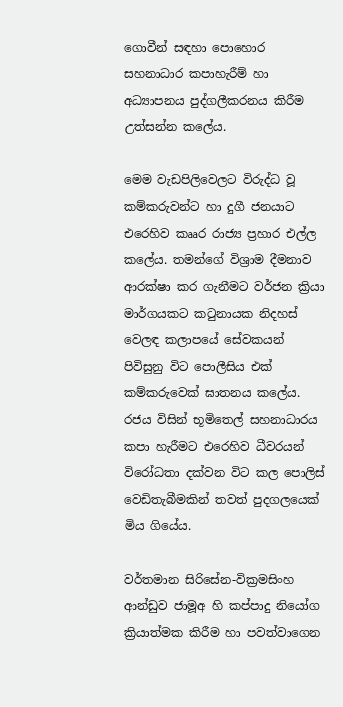ගොවීන් සඳහා පොහොර සහනාධාර කපාහැරීම් හා අධ්‍යාපනය පුද්ගලීකරනය කිරීම උත්සන්න කලේය.

මෙම වැඩපිලිවෙලට විරුද්ධ වූ කම්කරුවන්ට හා දුගී ජනයාට එරෙහිව කෲර රාජ්‍ය ප්‍රහාර එල්ල කලේය. තමන්ගේ විශ්‍රාම දීමනාව ආරක්ෂා කර ගැනීමට වර්ජන ක්‍රියා මාර්ගයකට කටුනායක නිදහස් වෙලඳ කලාපයේ සේවකයන් පිවිසුනු විට පොලීසිය එක් කම්කරුවෙක් ඝාතනය කලේය. රජය විසින් භූමිතෙල් සහනාධාරය කපා හැරීමට එරෙහිව ධීවරයන් විරෝධතා දක්වන විට කල පොලිස් වෙඩිතැබීමකින් තවත් පුදගලයෙක් මිය ගියේය.

වර්තමාන සිරිසේන-වික්‍රමසිංහ ආන්ඩුව ජාමූඅ හි කප්පාදු නියෝග ක්‍රියාත්මක කිරීම හා පවත්වාගෙන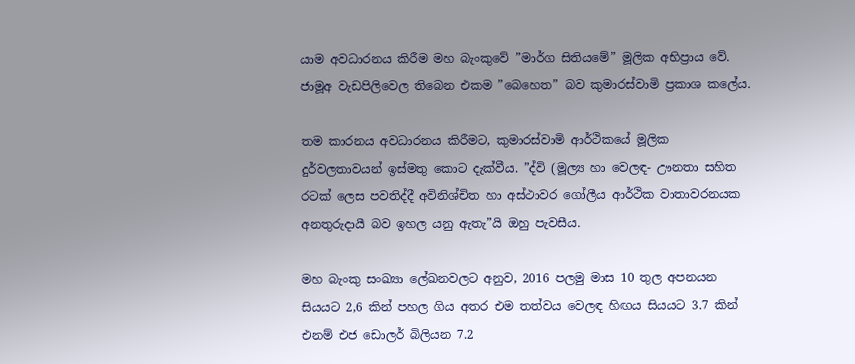යාම අවධාරනය කිරීම මහ බැංකුවේ ”මාර්ග සිතියමේ” මූලික අභිප්‍රාය වේ. ජාමූඅ වැඩපිලිවෙල තිබෙන එකම ”බෙහෙත” බව කුමාරස්වාමි ප්‍රකාශ කලේය.

තම කාරනය අවධාරනය කිරීමට, කුමාරස්වාමි ආර්ථිකයේ මූලික දුර්වලතාවයන් ඉස්මතු කොට දැක්වීය. ”ද්වි (මූල්‍ය හා වෙලඳ- ඌනතා සහිත රටක් ලෙස පවතිද්දී අවිනිශ්චිත හා අස්ථාවර ගෝලීය ආර්ථික වාතාවරනයක අනතුරුදායී බව ඉහල යනු ඇතැ”යි ඔහු පැවසීය.

මහ බැංකු සංඛ්‍යා ලේඛනවලට අනුව, 2016 පලමු මාස 10 තුල අපනයන සියයට 2,6 කින් පහල ගිය අතර එම තත්වය වෙලඳ හිඟය සියයට 3.7 කින් එනම් එජ ඩොලර් බිලියන 7.2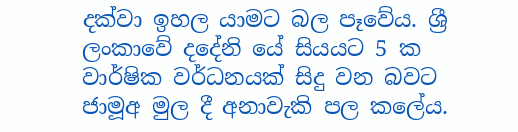දක්වා ඉහල යාමට බල පෑවේය. ශ්‍රී ලංකාවේ දදේනි යේ සියයට 5 ක වාර්ෂික වර්ධනයක් සිදු වන බවට ජාමූඅ මුල දී අනාවැකි පල කලේය.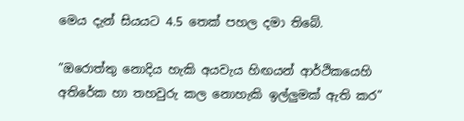මෙය දැන් සියයට 4.5 තෙක් පහල දමා තිබේ.

”ඔරොත්තු නොදිය හැකි අයවැය හිඟයන් ආර්ථිකයෙහි අතිරේක හා තහවුරු කල නොහැකි ඉල්ලුමක් ඇති කර”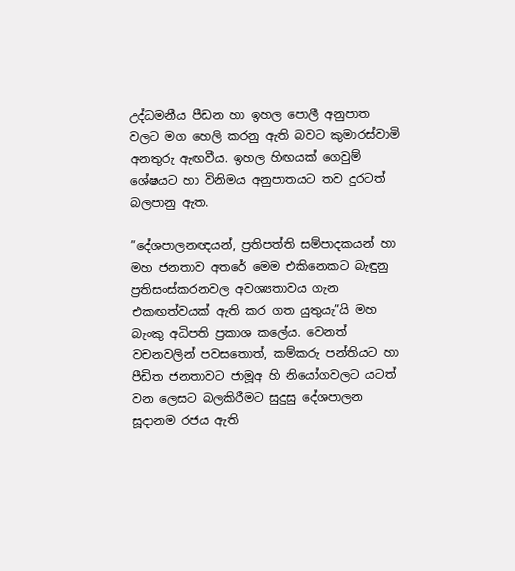උද්ධමනීය පීඩන හා ඉහල පොලී අනුපාත වලට මග හෙලි කරනු ඇති බවට කුමාරස්වාමි අනතුරු ඇඟවීය. ඉහල හිඟයක් ගෙවුම් ශේෂයට හා විනිමය අනුපාතයට තව දුරටත් බලපානු ඇත.

”දේශපාලනඥයන්, ප්‍රතිපත්ති සම්පාදකයන් හා මහ ජනතාව අතරේ මෙම එකිනෙකට බැඳුනු ප්‍රතිසංස්කරනවල අවශ්‍යතාවය ගැන එකඟත්වයක් ඇති කර ගත යුතුයැ”යි මහ බැංකු අධිපති ප්‍රකාශ කලේය. වෙනත් වචනවලින් පවසතොත්, කම්කරු පන්තියට හා පීඩිත ජනතාවට ජාමූඅ හි නියෝගවලට යටත් වන ලෙසට බලකිරීමට සුදුසු දේශපාලන සූදානම රජය ඇති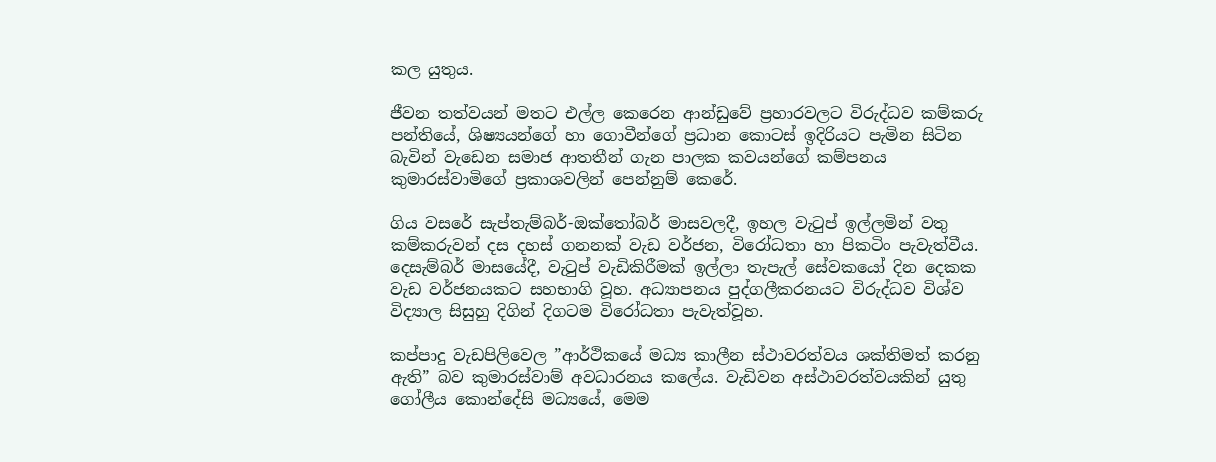කල යුතුය.

ජීවන තත්වයන් මතට එල්ල කෙරෙන ආන්ඩුවේ ප්‍රහාරවලට විරුද්ධව කම්කරු පන්තියේ, ශිෂ්‍යයන්ගේ හා ගොවීන්ගේ ප්‍රධාන කොටස් ඉදිරියට පැමින සිටින බැවින් වැඩෙන සමාජ ආතතීන් ගැන පාලක කවයන්ගේ කම්පනය කුමාරස්වාමිගේ ප්‍රකාශවලින් පෙන්නුම් කෙරේ.

ගිය වසරේ සැප්තැම්බර්-ඔක්තෝබර් මාසවලදී, ඉහල වැටුප් ඉල්ලමින් වතු කම්කරුවන් දස දහස් ගනනක් වැඩ වර්ජන, විරෝධතා හා පිකටිං පැවැත්වීය. දෙසැම්බර් මාසයේදී, වැටුප් වැඩිකිරීමක් ඉල්ලා තැපැල් සේවකයෝ දින දෙකක වැඩ වර්ජනයකට සහභාගි වූහ. අධ්‍යාපනය පුද්ගලීකරනයට විරුද්ධව විශ්ව විද්‍යාල සිසුහු දිගින් දිගටම විරෝධතා පැවැත්වූහ.

කප්පාදු වැඩපිලිවෙල ”ආර්ථිකයේ මධ්‍ය කාලීන ස්ථාවරත්වය ශක්තිමත් කරනු ඇති” බව කුමාරස්වාම් අවධාරනය කලේය. වැඩිවන අස්ථාවරත්වයකින් යුතු ගෝලීය කොන්දේසි මධ්‍යයේ, මෙම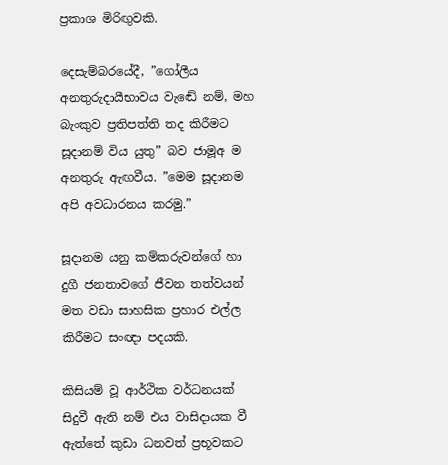ප්‍රකාශ මිරිඟුවකි.

දෙසැම්බරයේදී, ”ගෝලීය අනතුරුදායීභාවය වැඬේ නම්, මහ බැංකුව ප්‍රතිපත්ති තද කිරීමට සූදානම් විය යුතු” බව ජාමූඅ ම අනතුරු ඇඟවීය. ”මෙම සූදානම අපි අවධාරනය කරමු.”

සූදානම යනු කම්කරුවන්ගේ හා දුගී ජනතාවගේ ජීවන තත්වයන් මත වඩා සාහසික ප්‍රහාර එල්ල කිරීමට සංඥා පදයකි.

කිසියම් වූ ආර්ථික වර්ධනයක් සිදුවී ඇති නම් එය වාසිදායක වී ඇත්තේ කුඩා ධනවත් ප්‍රභූවකට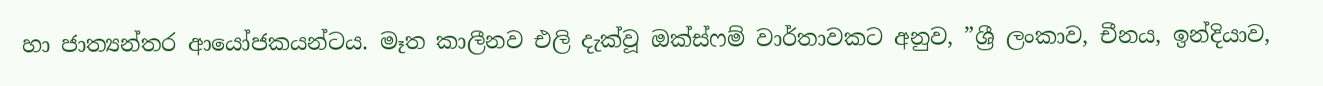හා ජාත්‍යන්තර ආයෝජකයන්ටය. මෑත කාලීනව එලි දැක්වූ ඔක්ස්ෆම් වාර්තාවකට අනුව, ”ශ්‍රී ලංකාව, චීනය, ඉන්දියාව,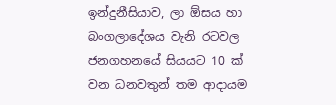ඉන්දුනීසියාව, ලා ඕසය හා බංගලාදේශය වැනි රටවල ජනගහනයේ සියයට 10 ක් වන ධනවතුන් තම ආදායම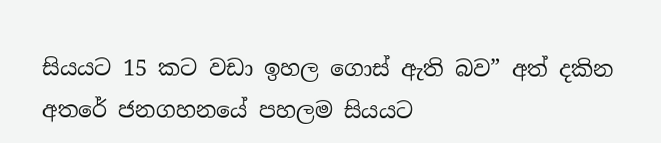සියයට 15 කට වඩා ඉහල ගොස් ඇති බව” අත් දකින අතරේ ජනගහනයේ පහලම සියයට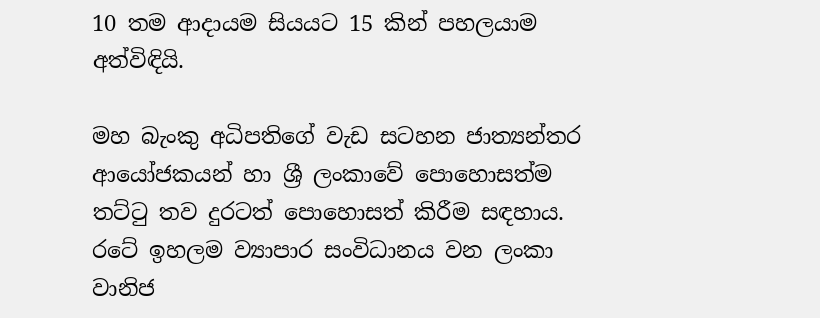10 තම ආදායම සියයට 15 කින් පහලයාම අත්විඳියි.

මහ බැංකු අධිපතිගේ වැඩ සටහන ජාත්‍යන්තර ආයෝජකයන් හා ශ්‍රී ලංකාවේ පොහොසත්ම තට්ටු තව දුරටත් පොහොසත් කිරීම සඳහාය. රටේ ඉහලම ව්‍යාපාර සංවිධානය වන ලංකා වානිජ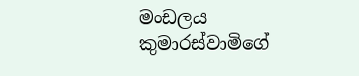මංඩලය කුමාරස්වාමිගේ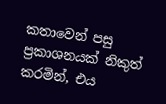කතාවෙන් පසු ප්‍රකාශනයක් නිකුත් කරමින්, එය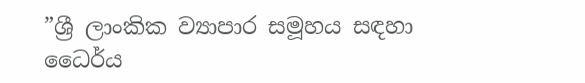”ශ්‍රී ලාංකික ව්‍යාපාර සමූහය සඳහා ධෛර්ය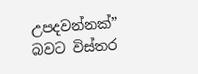උපදවන්නක්” බවට විස්තර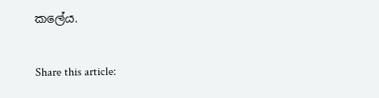කලේය.

Share this article: